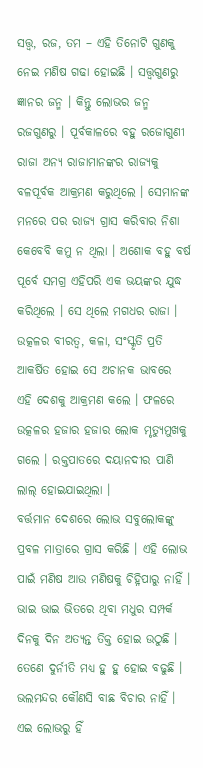ସତ୍ତ୍ଵ, ରଜ, ତମ – ଏହି ତିନୋଟି ଗୁଣକୁ ନେଇ ମଣିଷ ଗଢା ହୋଇଛି । ସତ୍ତ୍ଵଗୁଣରୁ ଜ୍ଞାନର ଜନ୍ମ । କିନ୍ତୁ ଲୋଭର ଜନ୍ମ ରଜଗୁଣରୁ । ପୂର୍ବକାଳରେ ବହୁ ରଜୋଗୁଣୀ ରାଜା ଅନ୍ୟ ରାଜାମାନଙ୍କର ରାଜ୍ୟକୁ ବଳପୂର୍ବକ ଆକ୍ରମଣ କରୁଥିଲେ । ସେମାନଙ୍କ ମନରେ ପର ରାଜ୍ୟ ଗ୍ରାସ କରିବାର ନିଶା କେବେବି କମୁ ନ ଥିଲା । ଅଶୋକ ବହୁ ବର୍ଷ ପୂର୍ବେ ସମଗ୍ର ଏହିପରି ଏକ ଭୟଙ୍କର ଯୁଦ୍ଧ କରିଥିଲେ । ସେ ଥିଲେ ମଗଧର ରାଜା । ଉତ୍କଳର ବୀରତ୍ୱ, କଳା, ସଂସ୍କୃତି ପ୍ରତି ଆକର୍ଷିତ ହୋଇ ସେ ଅଚାନକ ଭାବରେ ଏହି ଦେଶକୁ ଆକ୍ରମଣ କଲେ । ଫଳରେ ଉତ୍କଳର ହଜାର ହଜାର ଲୋକ ମୃତ୍ୟୁମୁଖକୁ ଗଲେ । ରକ୍ତପାତରେ ଦୟାନଦୀର ପାଣି ଲାଲ୍ ହୋଇଯାଇଥିଲା ।
ବର୍ତ୍ତମାନ ଦେଶରେ ଲୋଭ ସବୁଲୋକଙ୍କୁ ପ୍ରବଳ ମାତ୍ରାରେ ଗ୍ରାସ କରିଛି । ଏହି ଲୋଭ ପାଇଁ ମଣିଷ ଆଉ ମଣିଷକୁ ଚିହ୍ନିପାରୁ ନାହିଁ । ଭାଇ ଭାଇ ଭିତରେ ଥିବା ମଧୁର ସମ୍ପର୍କ ଦିନକୁ ଦିନ ଅତ୍ୟନ୍ତ ତିକ୍ତ ହୋଇ ଉଠୁଛି । ତେଣେ ଦୁର୍ନୀତି ମଧ୍ୟ ହୁ ହୁ ହୋଇ ବଢୁଛି । ଭଲମନ୍ଦର କୌଣସି ବାଛ ବିଚାର ନାହିଁ ।
ଏଇ ଲୋଭରୁ ହିଁ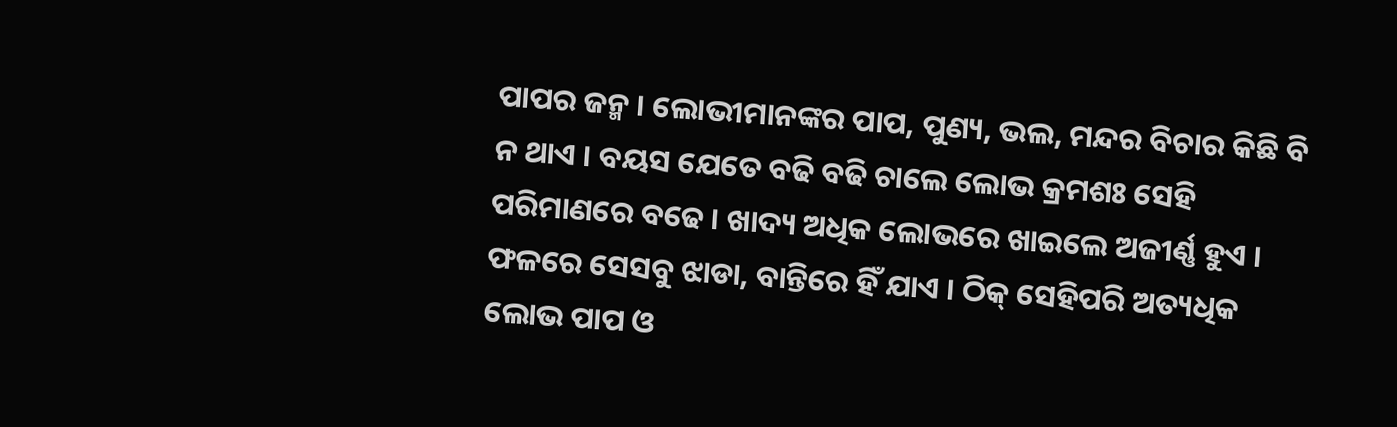ପାପର ଜନ୍ମ । ଲୋଭୀମାନଙ୍କର ପାପ, ପୁଣ୍ୟ, ଭଲ, ମନ୍ଦର ବିଚାର କିଛି ବି ନ ଥାଏ । ବୟସ ଯେତେ ବଢି ବଢି ଚାଲେ ଲୋଭ କ୍ରମଶଃ ସେହି ପରିମାଣରେ ବଢେ । ଖାଦ୍ୟ ଅଧିକ ଲୋଭରେ ଖାଇଲେ ଅଜୀର୍ଣ୍ଣ ହୁଏ । ଫଳରେ ସେସବୁ ଝାଡା, ବାନ୍ତିରେ ହିଁ ଯାଏ । ଠିକ୍ ସେହିପରି ଅତ୍ୟଧିକ ଲୋଭ ପାପ ଓ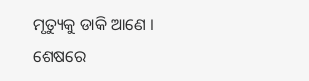ମୃତ୍ୟୁକୁ ଡାକି ଆଣେ । ଶେଷରେ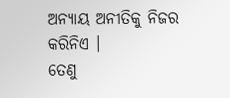ଅନ୍ୟାୟ ଅନୀତିକୁ ନିଜର କରିନିଏ ।
ତେଣୁ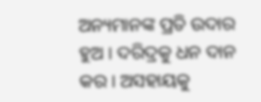ଅନ୍ୟମାନଙ୍କ ପ୍ରତି ଉଦାର ହୁଅ । ଦରିଦ୍ରକୁ ଧନ ଦାନ କର । ଅସହାୟକୁ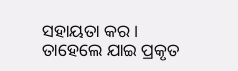ସହାୟତା କର । ତାହେଲେ ଯାଇ ପ୍ରକୃତ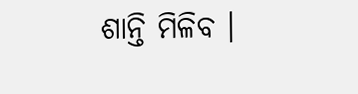ଶାନ୍ତି ମିଳିବ ।